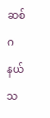ဆစ်ဂနယ်သ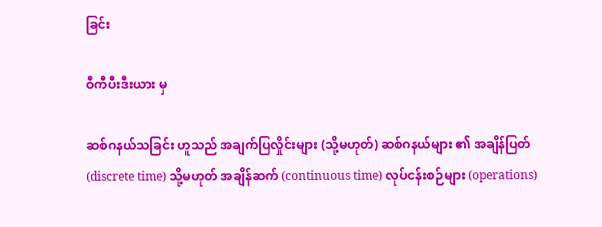ခြင်း

ဝီကီပီးဒီးယား မှ

ဆစ်ဂနယ်သခြင်း ဟူသည် အချက်ပြလှိုင်းများ (သို့မဟုတ်) ဆစ်ဂနယ်များ ၏ အချိန်ပြတ် (discrete time) သို့မဟုတ် အချိန်ဆက် (continuous time) လုပ်ငန်းစဉ်များ (operations)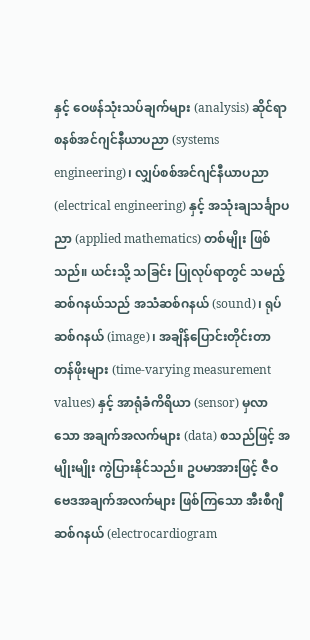နှင့် ဝေဖန်သုံးသပ်ချက်များ (analysis) ဆိုင်ရာ စနစ်အင်ဂျင်နီယာပညာ (systems engineering)၊ လျှပ်စစ်အင်ဂျင်နီယာပညာ (electrical engineering) နှင့် အသုံးချသင်္ချာပညာ (applied mathematics) တစ်မျိုး ဖြစ်သည်။ ယင်းသို့ သခြင်း ပြုလုပ်ရာတွင် သမည့် ဆစ်ဂနယ်သည် အသံဆစ်ဂနယ် (sound)၊ ရုပ်ဆစ်ဂနယ် (image)၊ အချိန်ပြောင်းတိုင်းတာ တန်ဖိုးများ (time-varying measurement values) နှင့် အာရုံခံကိရိယာ (sensor) မှလာသော အချက်အလက်များ (data) စသည်ဖြင့် အမျိုးမျိုး ကွဲပြားနိုင်သည်။ ဥပမာအားဖြင့် ဇီဝဗေဒအချက်အလက်များ ဖြစ်ကြသော အီးစီဂျီဆစ်ဂနယ် (electrocardiogram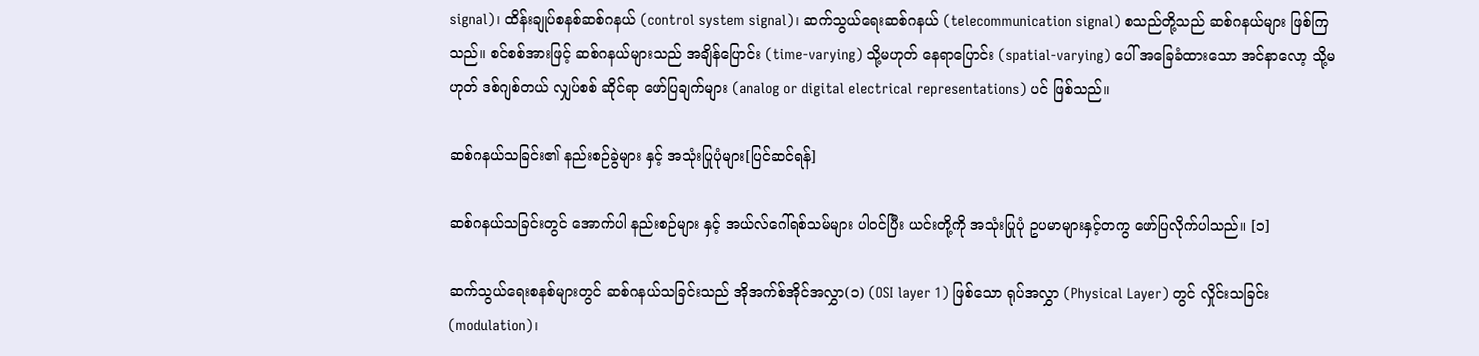signal)၊ ထိန်းချုပ်စနစ်ဆစ်ဂနယ် (control system signal)၊ ဆက်သွယ်ရေးဆစ်ဂနယ် (telecommunication signal) စသည်တို့သည် ဆစ်ဂနယ်များ ဖြစ်ကြသည်။ စင်စစ်အားဖြင့် ဆစ်ဂနယ်များသည် အချိန်ပြောင်း (time-varying) သို့မဟုတ် နေရာပြောင်း (spatial-varying) ပေါ် အခြေခံထားသော အင်နာလော့ သို့မဟုတ် ဒစ်ဂျစ်တယ် လျှပ်စစ် ဆိုင်ရာ ဖော်ပြချက်များ (analog or digital electrical representations) ပင် ဖြစ်သည်။

ဆစ်ဂနယ်သခြင်း၏ နည်းစဉ်ခွဲများ နှင့် အသုံးပြုပုံများ[ပြင်ဆင်ရန်]

ဆစ်ဂနယ်သခြင်းတွင် အောက်ပါ နည်းစဉ်များ နှင့် အယ်လ်ဂေါ်ရစ်သမ်များ ပါဝင်ပြီး ယင်းတို့ကို အသုံးပြုပုံ ဥပမာများနှင့်တကွ ဖော်ပြလိုက်ပါသည်။ [၁]

ဆက်သွယ်ရေးစနစ်များတွင် ဆစ်ဂနယ်သခြင်းသည် အိုအက်စ်အိုင်အလွှာ(၁) (OSI layer 1) ဖြစ်သော ရုပ်အလွှာ (Physical Layer) တွင် လှိုင်းသခြင်း (modulation)၊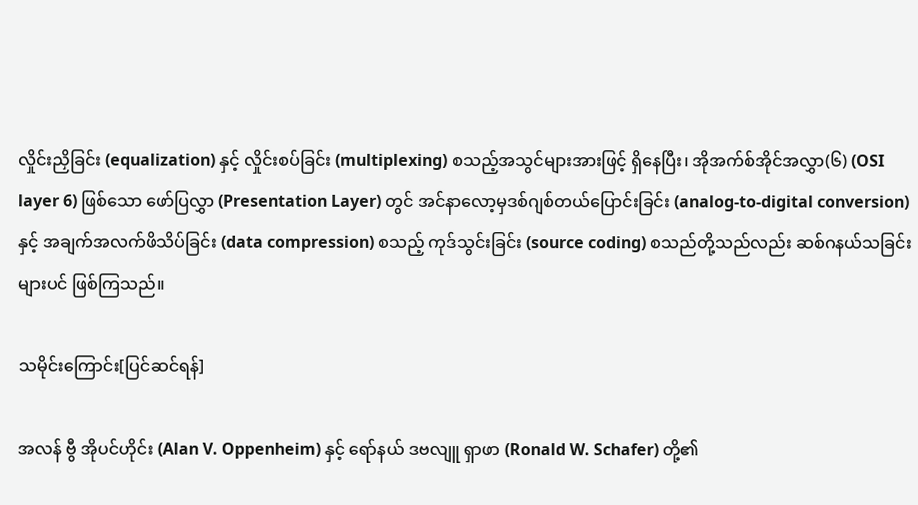လှိုင်းညှိခြင်း (equalization) နှင့် လှိုင်းစပ်ခြင်း (multiplexing) စသည့်အသွင်များအားဖြင့် ရှိနေပြီး၊ အိုအက်စ်အိုင်အလွှာ(၆) (OSI layer 6) ဖြစ်သော ဖော်ပြလွှာ (Presentation Layer) တွင် အင်နာလော့မှဒစ်ဂျစ်တယ်ပြောင်းခြင်း (analog-to-digital conversion) နှင့် အချက်အလက်ဖိသိပ်ခြင်း (data compression) စသည့် ကုဒ်သွင်းခြင်း (source coding) စသည်တို့သည်လည်း ဆစ်ဂနယ်သခြင်းများပင် ဖြစ်ကြသည်။

သမိုင်းကြောင်း[ပြင်ဆင်ရန်]

အလန် ဗွီ အိုပင်ဟိုင်း (Alan V. Oppenheim) နှင့် ရော်နယ် ဒဗလျူ ရှာဖာ (Ronald W. Schafer) တို့၏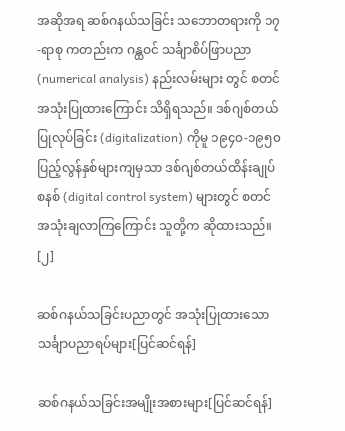အဆိုအရ ဆစ်ဂနယ်သခြင်း သဘောတရားကို ၁၇-ရာစု ကတည်းက ဂန္ထဝင် သင်္ချာစိပ်ဖြာပညာ (numerical analysis) နည်းလမ်းများ တွင် စတင် အသုံးပြုထားကြောင်း သိရှိရသည်။ ဒစ်ဂျစ်တယ်ပြုလုပ်ခြင်း (digitalization) ကိုမူ ၁၉၄၀-၁၉၅၀ ပြည့်လွန်နှစ်များကျမှသာ ဒစ်ဂျစ်တယ်ထိန်းချုပ်စနစ် (digital control system) များတွင် စတင် အသုံးချလာကြကြောင်း သူတို့က ဆိုထားသည်။ [၂]

ဆစ်ဂနယ်သခြင်းပညာတွင် အသုံးပြုထားသော သင်္ချာပညာရပ်များ[ပြင်ဆင်ရန်]

ဆစ်ဂနယ်သခြင်းအမျိုးအစားများ[ပြင်ဆင်ရန်]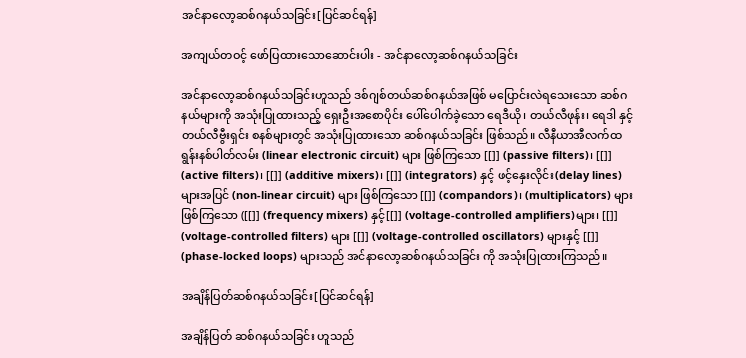အင်နာလော့ဆစ်ဂနယ်သခြင်း[ပြင်ဆင်ရန်]

အကျယ်တဝင့် ဖော်ပြထားသောဆောင်းပါး - အင်နာလော့ဆစ်ဂနယ်သခြင်း

အင်နာလော့ဆစ်ဂနယ်သခြင်းဟူသည် ဒစ်ဂျစ်တယ်ဆစ်ဂနယ်အဖြစ် မပြောင်းလဲရသေးသော ဆစ်ဂနယ်များကို အသုံးပြုထားသည့် ရှေးဦးအစောပိုင်း ပေါ်ပေါက်ခဲ့သော ရေဒီယို၊ တယ်လီဖုန်း၊ ရေဒါ နှင့် တယ်လီဗွီးရှင်း စနစ်များတွင် အသုံးပြုထားသော ဆစ်ဂနယ်သခြင်း ဖြစ်သည်။ လီနီယာအီလက်ထရွန်းနစ်ပါတ်လမ်း (linear electronic circuit) များ ဖြစ်ကြသော [[]] (passive filters)၊ [[]] (active filters)၊ [[]] (additive mixers)၊ [[]] (integrators) နှင့် ဖင့်နှေးလိုင်း(delay lines) များအပြင် (non-linear circuit) များ ဖြစ်ကြသော [[]] (compandors)၊ (multiplicators) များဖြစ်ကြသော ([[]] (frequency mixers) နှင့်[[]] (voltage-controlled amplifiers)များ၊ [[]] (voltage-controlled filters) များ [[]] (voltage-controlled oscillators) များနှင့် [[]] (phase-locked loops) များသည် အင်နာလော့ဆစ်ဂနယ်သခြင်း ကို အသုံးပြုထားကြသည်။

အချိန်ပြတ်ဆစ်ဂနယ်သခြင်း[ပြင်ဆင်ရန်]

အချိန်ပြတ် ဆစ်ဂနယ်သခြင်း ဟူသည်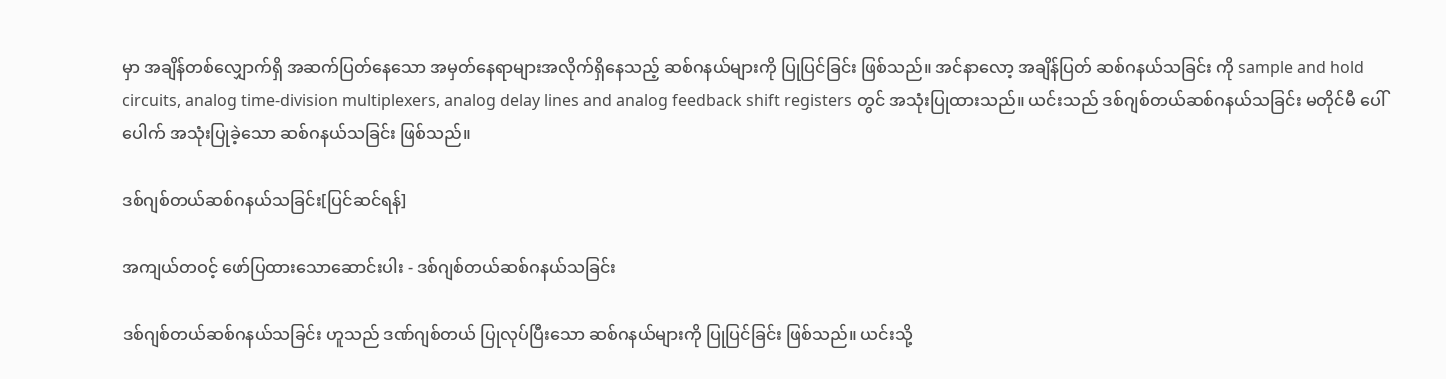မှာ အချိန်တစ်လျှောက်ရှိ အဆက်ပြတ်နေသော အမှတ်နေရာများအလိုက်ရှိနေသည့် ဆစ်ဂနယ်များကို ပြုပြင်ခြင်း ဖြစ်သည်။ အင်နာလော့ အချိန်ပြတ် ဆစ်ဂနယ်သခြင်း ကို sample and hold circuits, analog time-division multiplexers, analog delay lines and analog feedback shift registers တွင် အသုံးပြုထားသည်။ ယင်းသည် ဒစ်ဂျစ်တယ်ဆစ်ဂနယ်သခြင်း မတိုင်မီ ပေါ်ပေါက် အသုံးပြုခဲ့သော ဆစ်ဂနယ်သခြင်း ဖြစ်သည်။

ဒစ်ဂျစ်တယ်ဆစ်ဂနယ်သခြင်း[ပြင်ဆင်ရန်]

အကျယ်တဝင့် ဖော်ပြထားသောဆောင်းပါး - ဒစ်ဂျစ်တယ်ဆစ်ဂနယ်သခြင်း

ဒစ်ဂျစ်တယ်ဆစ်ဂနယ်သခြင်း ဟူသည် ဒဏ်ဂျစ်တယ် ပြုလုပ်ပြီးသော ဆစ်ဂနယ်များကို ပြုပြင်ခြင်း ဖြစ်သည်။ ယင်းသို့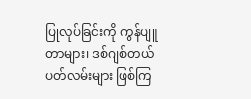ပြုလုပ်ခြင်းကို ကွန်ပျူတာများ၊ ဒစ်ဂျစ်တယ်ပတ်လမ်းများ ဖြစ်ကြ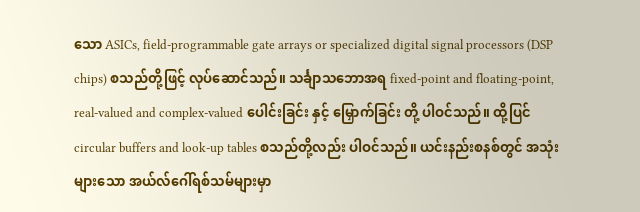သော ASICs, field-programmable gate arrays or specialized digital signal processors (DSP chips) စသည်တို့ဖြင့် လုပ်ဆောင်သည်။ သင်္ချာသဘောအရ fixed-point and floating-point, real-valued and complex-valued ပေါင်းခြင်း နှင့် မြှောက်ခြင်း တို့ ပါဝင်သည်။ ထို့ပြင် circular buffers and look-up tables စသည်တို့လည်း ပါဝင်သည်။ ယင်းနည်းစနစ်တွင် အသုံးများသော အယ်လ်ဂေါ်ရစ်သမ်များမှာ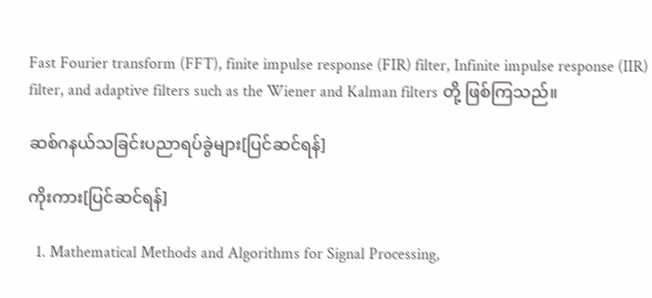Fast Fourier transform (FFT), finite impulse response (FIR) filter, Infinite impulse response (IIR) filter, and adaptive filters such as the Wiener and Kalman filters တို့ ဖြစ်ကြသည်။

ဆစ်ဂနယ်သခြင်းပညာရပ်ခွဲများ[ပြင်ဆင်ရန်]

ကိုးကား[ပြင်ဆင်ရန်]

  1. Mathematical Methods and Algorithms for Signal Processing,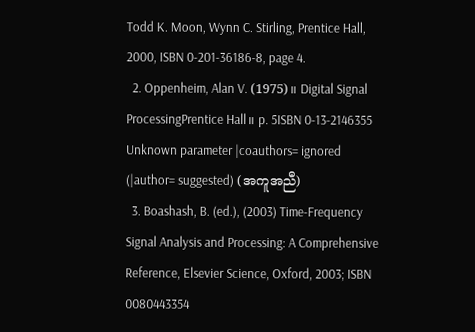Todd K. Moon, Wynn C. Stirling, Prentice Hall, 2000, ISBN 0-201-36186-8, page 4.
  2. Oppenheim, Alan V. (1975)။ Digital Signal ProcessingPrentice Hall။ p. 5ISBN 0-13-2146355 Unknown parameter |coauthors= ignored (|author= suggested) (အကူအညီ)
  3. Boashash, B. (ed.), (2003) Time-Frequency Signal Analysis and Processing: A Comprehensive Reference, Elsevier Science, Oxford, 2003; ISBN 0080443354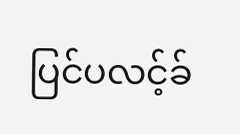ပြင်ပလင့်ခ်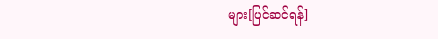များ[ပြင်ဆင်ရန်]